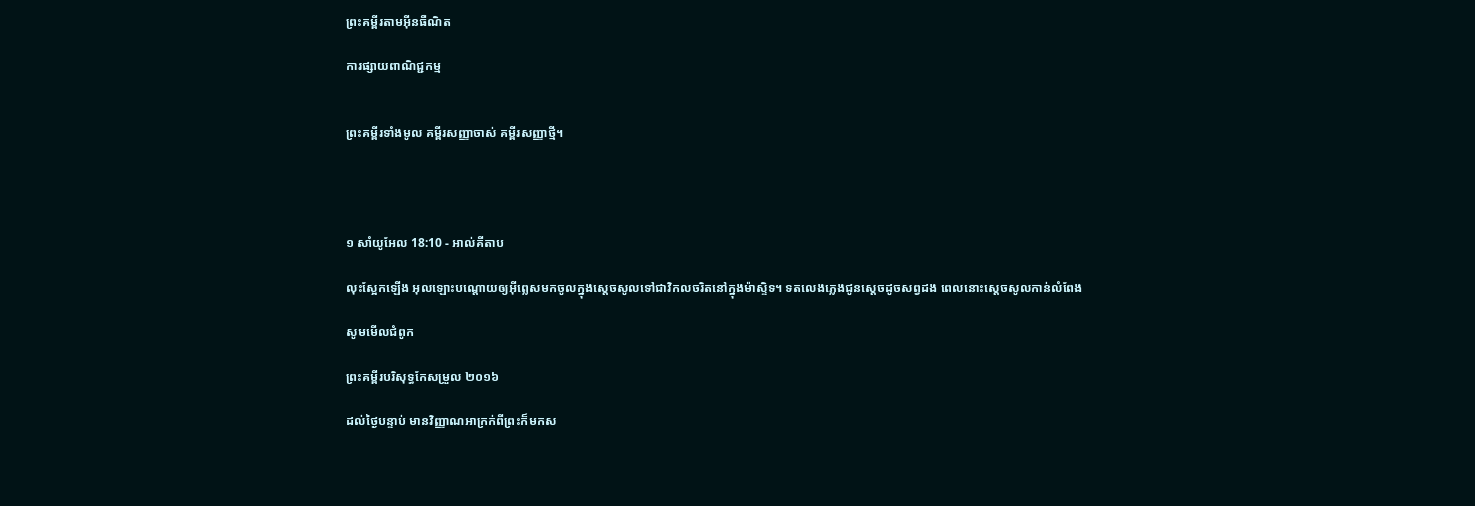ព្រះគម្ពីរតាមអ៊ីនធឺណិត

ការផ្សាយពាណិជ្ជកម្ម


ព្រះគម្ពីរទាំងមូល គម្ពីរសញ្ញាចាស់ គម្ពីរសញ្ញាថ្មី។




១ សាំ‌យូ‌អែល 18:10 - អាល់គីតាប

លុះស្អែកឡើង អុលឡោះបណ្តោយឲ្យអ៊ីព្លេសមកចូលក្នុងស្តេចសូលទៅជាវិកល‌ចរិតនៅក្នុង‌ម៉ាស្ទិទ។ ទតលេងភ្លេងជូនស្តេចដូចសព្វដង ពេលនោះស្តេចសូលកាន់លំពែង

សូមមើលជំពូក

ព្រះគម្ពីរបរិសុទ្ធកែសម្រួល ២០១៦

ដល់ថ្ងៃបន្ទាប់ មានវិញ្ញាណអាក្រក់ពីព្រះក៏មកស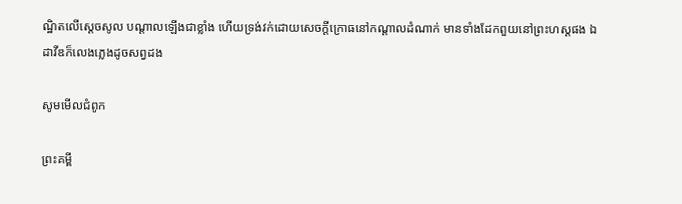ណ្ឋិតលើស្ដេចសូល បណ្ដាលឡើងជាខ្លាំង ហើយទ្រង់វក់ដោយសេចក្ដីក្រោធនៅកណ្ដាលដំណាក់ មានទាំងដែកពួយនៅព្រះ‌ហស្តផង ឯដាវីឌក៏លេងភ្លេងដូចសព្វដង

សូមមើលជំពូក

ព្រះគម្ពី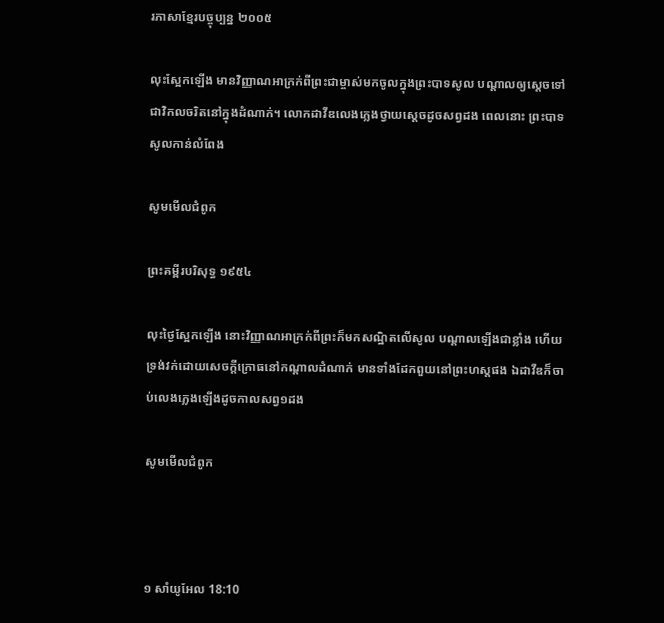រភាសាខ្មែរបច្ចុប្បន្ន ២០០៥

លុះស្អែកឡើង មានវិញ្ញាណអាក្រក់ពីព្រះ‌ជាម្ចាស់មកចូលក្នុងព្រះ‌បាទសូល បណ្ដាលឲ្យស្ដេចទៅជាវិកល‌ចរិតនៅក្នុងដំណាក់។ លោកដាវីឌលេងភ្លេងថ្វាយស្ដេចដូចសព្វដង ពេលនោះ ព្រះ‌បាទសូលកាន់លំពែង

សូមមើលជំពូក

ព្រះគម្ពីរបរិសុទ្ធ ១៩៥៤

លុះថ្ងៃស្អែកឡើង នោះវិញ្ញាណអាក្រក់ពីព្រះក៏មកសណ្ឋិតលើសូល បណ្តាលឡើងជាខ្លាំង ហើយទ្រង់វក់ដោយសេចក្ដីក្រោធនៅកណ្តាលដំណាក់ មានទាំងដែកពួយនៅព្រះ‌ហស្តផង ឯដាវីឌក៏ចាប់លេងភ្លេងឡើងដូចកាលសព្វ១ដង

សូមមើលជំពូក



១ សាំ‌យូ‌អែល 18:10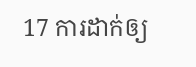17 ការដាក់ឲ្យ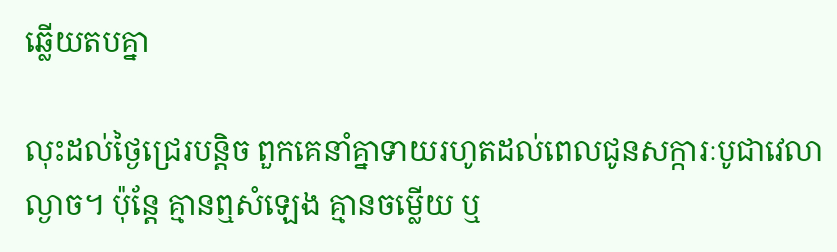ឆ្លើយតបគ្នា

លុះដល់ថ្ងៃជ្រេរបន្តិច ពួកគេនាំគ្នាទាយរហូតដល់ពេលជូនសក្ការៈ‌បូជាវេលាល្ងាច។ ប៉ុន្តែ គ្មានឮសំឡេង គ្មានចម្លើយ ឬ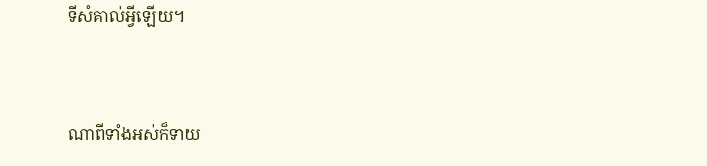ទីសំគាល់អ្វីឡើយ។


ណាពីទាំងអស់ក៏ទាយ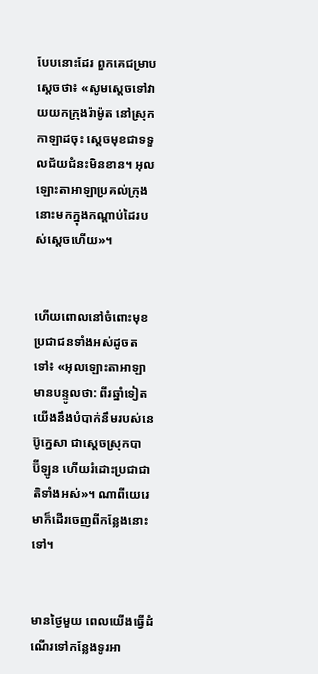បែបនោះដែរ ពួកគេជម្រាបស្តេចថា៖ «សូមស្តេចទៅវាយយកក្រុងរ៉ាម៉ូត នៅស្រុកកាឡាដចុះ ស្តេចមុខជាទទួលជ័យ‌ជំនះមិនខាន។ អុលឡោះ‌តាអាឡាប្រគល់ក្រុងនោះមកក្នុងកណ្តាប់ដៃរបស់ស្តេចហើយ»។


ហើយពោលនៅចំពោះមុខប្រជា‌ជនទាំងអស់ដូចតទៅ៖ «អុលឡោះ‌តាអាឡាមានបន្ទូលថា: ពីរឆ្នាំទៀត យើងនឹងបំបាក់នឹមរបស់នេប៊ូ‌ក្នេសា ជាស្ដេចស្រុកបាប៊ី‌ឡូន ហើយរំដោះប្រជា‌ជាតិទាំងអស់»។ ណាពីយេរេមាក៏ដើរចេញពីកន្លែងនោះទៅ។


មានថ្ងៃមួយ ពេលយើងធ្វើដំណើរទៅកន្លែងទូរអា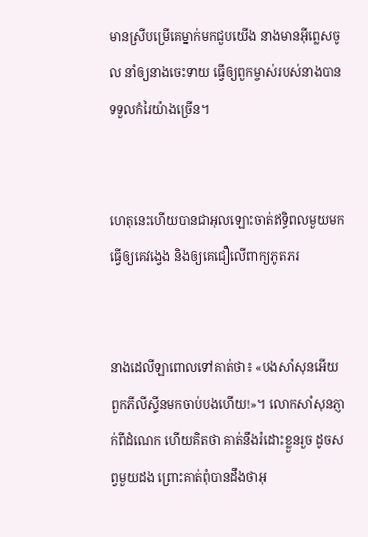មានស្រីបម្រើគេម្នាក់មកជួបយើង នាងមានអ៊ីព្លេសចូល នាំឲ្យនាងចេះទាយ ធ្វើឲ្យពួកម្ចាស់របស់នាងបានទទួលកំរៃយ៉ាងច្រើន។


ហេតុនេះហើយបានជាអុលឡោះចាត់ឥទ្ធិពលមួយមកធ្វើឲ្យគេវង្វេង និងឲ្យគេជឿលើពាក្យភូត‌ភរ


នាងដេលី‌ឡាពោលទៅគាត់ថា៖ «បងសាំសុនអើយ ពួកភីលី‌ស្ទីនមកចាប់បងហើយ!»។ លោកសាំ‌សុនភ្ញាក់ពីដំណេក ហើយគិតថា គាត់នឹងរំដោះខ្លួនរួច ដូចសព្វមួយដង ព្រោះគាត់ពុំបានដឹងថាអុ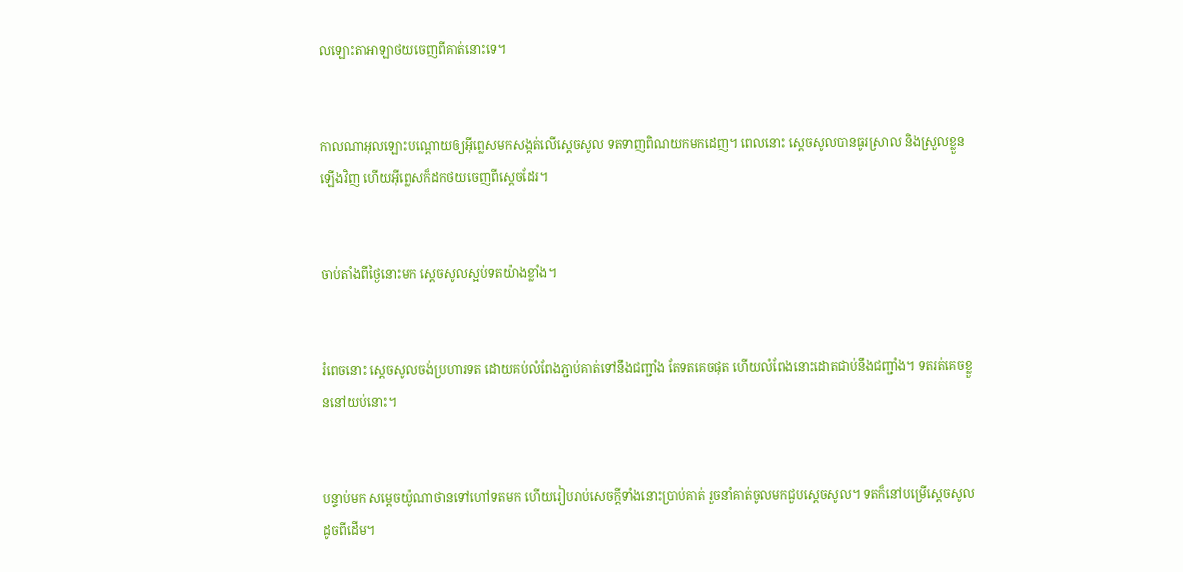លឡោះ‌តាអាឡាថយចេញពីគាត់នោះទេ។


កាលណាអុលឡោះបណ្តោយឲ្យអ៊ីព្លេសមកសង្កត់លើស្តេចសូល ទតទាញពិណយកមកដេញ។ ពេលនោះ ស្តេចសូលបានធូរស្រាល និងស្រួលខ្លួនឡើងវិញ ហើយអ៊ីព្លេសក៏ដកថយចេញពីស្តេចដែរ។


ចាប់តាំងពីថ្ងៃនោះមក ស្តេចសូលស្អប់ទតយ៉ាងខ្លាំង។


រំពេចនោះ ស្តេចសូលចង់ប្រហារទត ដោយគប់លំពែងភ្ជាប់គាត់ទៅនឹងជញ្ជាំង តែទតគេចផុត ហើយលំពែងនោះដោតជាប់នឹងជញ្ជាំង។ ទតរត់គេចខ្លួននៅយប់នោះ។


បន្ទាប់មក សម្តេចយ៉ូណា‌ថានទៅហៅទតមក ហើយរៀបរាប់សេចក្តីទាំងនោះប្រាប់គាត់ រួចនាំគាត់ចូលមកជួបស្តេចសូល។ ទតក៏នៅបម្រើស្តេចសូល ដូចពីដើម។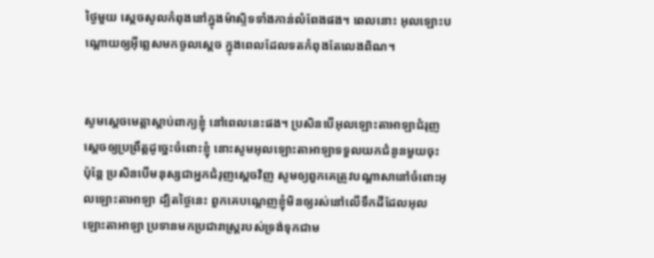ថ្ងៃមួយ ស្តេចសូលកំពុងនៅក្នុង‌ម៉ាស្ទិទទាំងកាន់លំពែងផង។ ពេលនោះ អុលឡោះបណ្តោយឲ្យអ៊ីព្លេសមកចូលស្តេច ក្នុងពេលដែលទតកំពុងតែលេងពិណ។


សូមស្តេចមេត្តាស្តាប់ពាក្យខ្ញុំ នៅពេលនេះផង។ ប្រសិនបើអុលឡោះ‌តាអាឡាជំរុញស្តេចឲ្យប្រព្រឹត្តដូច្នេះចំពោះខ្ញុំ នោះសូមអុលឡោះ‌តាអាឡាទទួលយកជំនូនមួយចុះ ប៉ុន្តែ ប្រសិនបើមនុស្សជាអ្នកជំរុញស្តេចវិញ សូមឲ្យពួកគេត្រូវបណ្តាសានៅចំពោះអុលឡោះ‌តាអាឡា ដ្បិតថ្ងៃនេះ ពួកគេបណ្តេញខ្ញុំមិនឲ្យរស់នៅលើទឹកដីដែលអុលឡោះ‌តាអាឡា ប្រទានមកប្រជា‌រាស្ត្ររបស់ទ្រង់ទុកជាម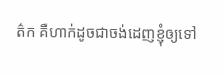ត៌ក គឺហាក់ដូចជាចង់ដេញខ្ញុំឲ្យទៅ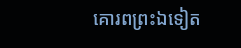គោរពព្រះឯទៀត